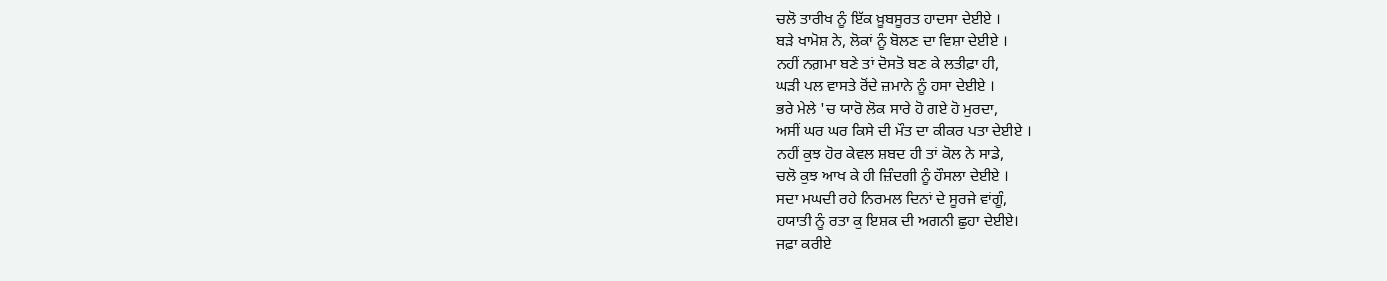ਚਲੋ ਤਾਰੀਖ ਨੂੰ ਇੱਕ ਖ਼ੂਬਸੂਰਤ ਹਾਦਸਾ ਦੇਈਏ ।
ਬੜੇ ਖਾਮੋਸ਼ ਨੇ, ਲੋਕਾਂ ਨੂੰ ਬੋਲਣ ਦਾ ਵਿਸ਼ਾ ਦੇਈਏ ।
ਨਹੀਂ ਨਗ਼ਮਾ ਬਣੇ ਤਾਂ ਦੋਸਤੋ ਬਣ ਕੇ ਲਤੀਫ਼ਾ ਹੀ,
ਘੜੀ ਪਲ ਵਾਸਤੇ ਰੋਂਦੇ ਜ਼ਮਾਨੇ ਨੂੰ ਹਸਾ ਦੇਈਏ ।
ਭਰੇ ਮੇਲੇ 'ਚ ਯਾਰੋ ਲੋਕ ਸਾਰੇ ਹੋ ਗਏ ਹੋ ਮੁਰਦਾ,
ਅਸੀਂ ਘਰ ਘਰ ਕਿਸੇ ਦੀ ਮੌਤ ਦਾ ਕੀਕਰ ਪਤਾ ਦੇਈਏ ।
ਨਹੀਂ ਕੁਝ ਹੋਰ ਕੇਵਲ ਸ਼ਬਦ ਹੀ ਤਾਂ ਕੋਲ ਨੇ ਸਾਡੇ,
ਚਲੋ ਕੁਝ ਆਖ ਕੇ ਹੀ ਜ਼ਿੰਦਗੀ ਨੂੰ ਹੌਸਲਾ ਦੇਈਏ ।
ਸਦਾ ਮਘਦੀ ਰਹੇ ਨਿਰਮਲ ਦਿਨਾਂ ਦੇ ਸੂਰਜੇ ਵਾਂਗੂੰ,
ਹਯਾਤੀ ਨੂੰ ਰਤਾ ਕੁ ਇਸ਼ਕ ਦੀ ਅਗਨੀ ਛੁਹਾ ਦੇਈਏ।
ਜਫ਼ਾ ਕਰੀਏ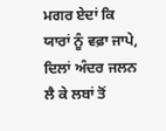ਮਗਰ ਏਦਾਂ ਕਿ ਯਾਰਾਂ ਨੂੰ ਵਫ਼ਾ ਜਾਪੇ,
ਦਿਲਾਂ ਅੰਦਰ ਜਲਨ ਲੈ ਕੇ ਲਬਾਂ ਤੋਂ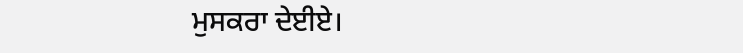ਮੁਸਕਰਾ ਦੇਈਏ।